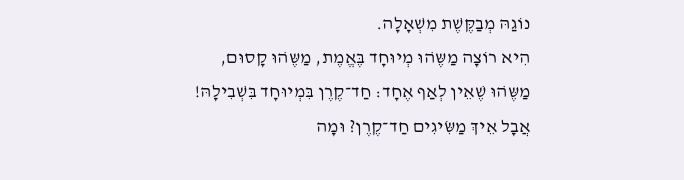נוֹגַהּ מְבַקֶּשֶׁת מִשְׁאָלָה.
הִיא רוֹצָה מַשֶּהׁוּ מְיוּחָד בֶּאֱמֶת, מַשֶּהׁוּ קָסוּם,
מַשֶּהׁוּ שֶׁאֵין לְאַף אֶחָד: חַד־קֶרֶן בִּמְיוּחָד בִּשְׁבִילָהּ!
אֲבָל אֵיךְ מַשִּׂיגִים חַד־קֶרֶן? וּמָה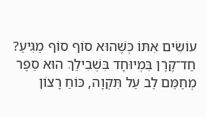עוֹשִׂים אִתּוֹ כְּשֶׁהוּא סוֹף סוֹף מַגִּיעַ?
חַד־קֶרֶן בִּמְיוּחָד בִּשְׁבִילֵךְ הוּא סֵפֶר מְחַמֵּם לֵב עַל תִּקְוָה, כּוֹחַ רָצוֹן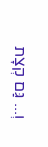וְ... גַּם קְצָת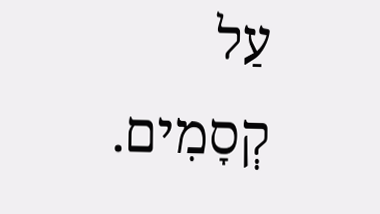עַל קְסָמִים.